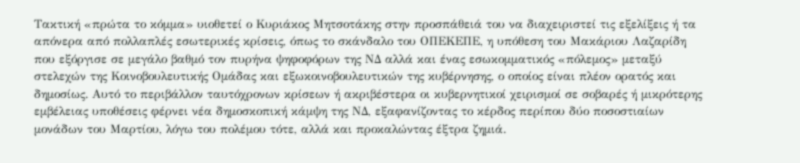Τακτική «πρώτα το κόμμα» υιοθετεί ο Κυριάκος Μητσοτάκης στην προσπάθειά του να διαχειριστεί τις εξελίξεις ή τα απόνερα από πολλαπλές εσωτερικές κρίσεις, όπως το σκάνδαλο του ΟΠΕΚΕΠΕ, η υπόθεση του Μακάριου Λαζαρίδη που εξόργισε σε μεγάλο βαθμό τον πυρήνα ψηφοφόρων της ΝΔ αλλά και ένας εσωκομματικός «πόλεμος» μεταξύ στελεχών της Κοινοβουλευτικής Ομάδας και εξωκοινοβουλευτικών της κυβέρνησης, ο οποίος είναι πλέον ορατός και δημοσίως. Αυτό το περιβάλλον ταυτόχρονων κρίσεων ή ακριβέστερα οι κυβερνητικοί χειρισμοί σε σοβαρές ή μικρότερης εμβέλειας υποθέσεις φέρνει νέα δημοσκοπική κάμψη της ΝΔ, εξαφανίζοντας το κέρδος περίπου δύο ποσοστιαίων μονάδων του Μαρτίου, λόγω του πολέμου τότε, αλλά και προκαλώντας έξτρα ζημιά.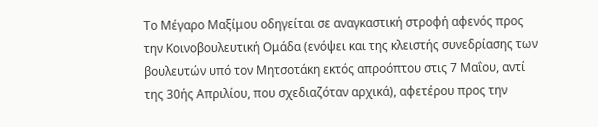Το Μέγαρο Μαξίμου οδηγείται σε αναγκαστική στροφή αφενός προς την Κοινοβουλευτική Ομάδα (ενόψει και της κλειστής συνεδρίασης των βουλευτών υπό τον Μητσοτάκη εκτός απροόπτου στις 7 Μαΐου, αντί της 30ής Απριλίου, που σχεδιαζόταν αρχικά), αφετέρου προς την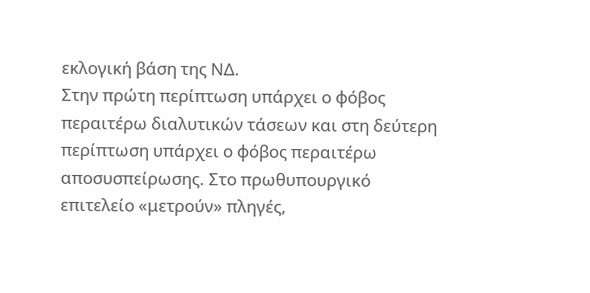εκλογική βάση της ΝΔ.
Στην πρώτη περίπτωση υπάρχει ο φόβος περαιτέρω διαλυτικών τάσεων και στη δεύτερη περίπτωση υπάρχει ο φόβος περαιτέρω αποσυσπείρωσης. Στο πρωθυπουργικό επιτελείο «μετρούν» πληγές,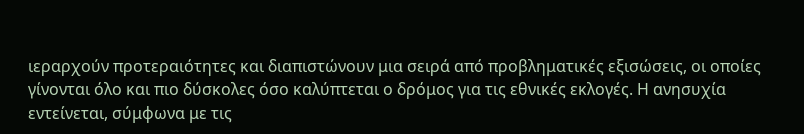ιεραρχούν προτεραιότητες και διαπιστώνουν μια σειρά από προβληματικές εξισώσεις, οι οποίες γίνονται όλο και πιο δύσκολες όσο καλύπτεται ο δρόμος για τις εθνικές εκλογές. Η ανησυχία εντείνεται, σύμφωνα με τις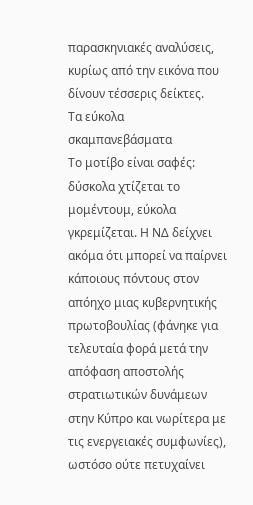παρασκηνιακές αναλύσεις, κυρίως από την εικόνα που δίνουν τέσσερις δείκτες.
Τα εύκολα σκαμπανεβάσματα
Το μοτίβο είναι σαφές: δύσκολα χτίζεται το μομέντουμ, εύκολα γκρεμίζεται. Η ΝΔ δείχνει ακόμα ότι μπορεί να παίρνει κάποιους πόντους στον απόηχο μιας κυβερνητικής πρωτοβουλίας (φάνηκε για τελευταία φορά μετά την απόφαση αποστολής στρατιωτικών δυνάμεων στην Κύπρο και νωρίτερα με τις ενεργειακές συμφωνίες), ωστόσο ούτε πετυχαίνει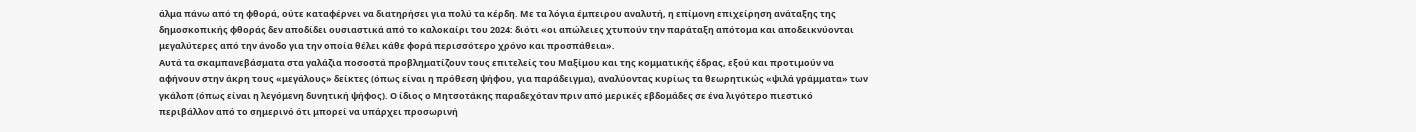άλμα πάνω από τη φθορά, ούτε καταφέρνει να διατηρήσει για πολύ τα κέρδη. Με τα λόγια έμπειρου αναλυτή, η επίμονη επιχείρηση ανάταξης της δημοσκοπικής φθοράς δεν αποδίδει ουσιαστικά από το καλοκαίρι του 2024: διότι «οι απώλειες χτυπούν την παράταξη απότομα και αποδεικνύονται μεγαλύτερες από την άνοδο για την οποία θέλει κάθε φορά περισσότερο χρόνο και προσπάθεια».
Αυτά τα σκαμπανεβάσματα στα γαλάζια ποσοστά προβληματίζουν τους επιτελείς του Μαξίμου και της κομματικής έδρας, εξού και προτιμούν να αφήνουν στην άκρη τους «μεγάλους» δείκτες (όπως είναι η πρόθεση ψήφου, για παράδειγμα), αναλύοντας κυρίως τα θεωρητικώς «ψιλά γράμματα» των γκάλοπ (όπως είναι η λεγόμενη δυνητική ψήφος). Ο ίδιος ο Μητσοτάκης παραδεχόταν πριν από μερικές εβδομάδες σε ένα λιγότερο πιεστικό περιβάλλον από το σημερινό ότι μπορεί να υπάρχει προσωρινή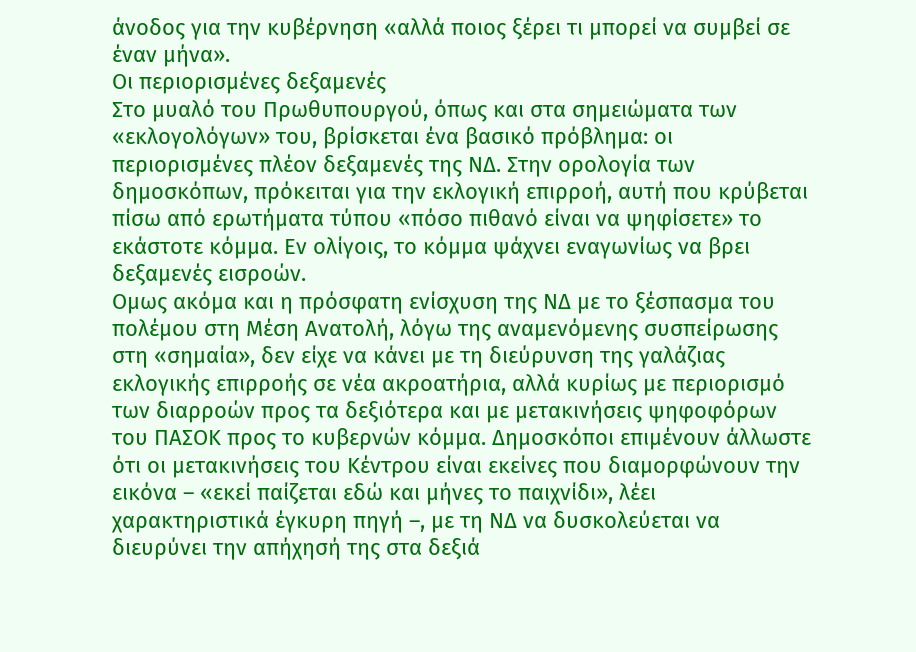άνοδος για την κυβέρνηση «αλλά ποιος ξέρει τι μπορεί να συμβεί σε έναν μήνα».
Οι περιορισμένες δεξαμενές
Στο μυαλό του Πρωθυπουργού, όπως και στα σημειώματα των «εκλογολόγων» του, βρίσκεται ένα βασικό πρόβλημα: οι περιορισμένες πλέον δεξαμενές της ΝΔ. Στην ορολογία των δημοσκόπων, πρόκειται για την εκλογική επιρροή, αυτή που κρύβεται πίσω από ερωτήματα τύπου «πόσο πιθανό είναι να ψηφίσετε» το εκάστοτε κόμμα. Εν ολίγοις, το κόμμα ψάχνει εναγωνίως να βρει δεξαμενές εισροών.
Ομως ακόμα και η πρόσφατη ενίσχυση της ΝΔ με το ξέσπασμα του πολέμου στη Μέση Ανατολή, λόγω της αναμενόμενης συσπείρωσης στη «σημαία», δεν είχε να κάνει με τη διεύρυνση της γαλάζιας εκλογικής επιρροής σε νέα ακροατήρια, αλλά κυρίως με περιορισμό των διαρροών προς τα δεξιότερα και με μετακινήσεις ψηφοφόρων του ΠΑΣΟΚ προς το κυβερνών κόμμα. Δημοσκόποι επιμένουν άλλωστε ότι οι μετακινήσεις του Κέντρου είναι εκείνες που διαμορφώνουν την εικόνα – «εκεί παίζεται εδώ και μήνες το παιχνίδι», λέει χαρακτηριστικά έγκυρη πηγή –, με τη ΝΔ να δυσκολεύεται να διευρύνει την απήχησή της στα δεξιά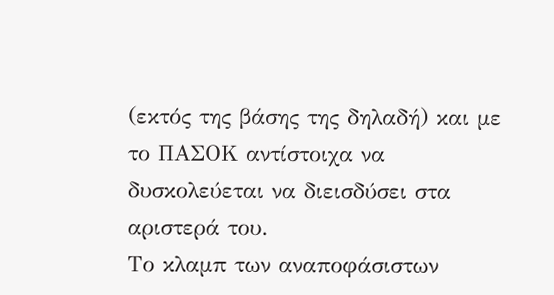(εκτός της βάσης της δηλαδή) και με το ΠΑΣΟΚ αντίστοιχα να δυσκολεύεται να διεισδύσει στα αριστερά του.
Το κλαμπ των αναποφάσιστων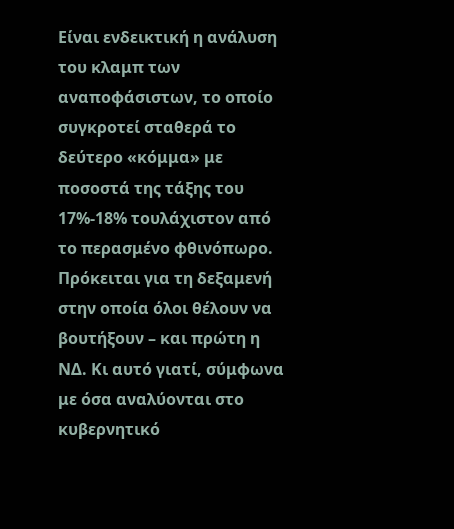Είναι ενδεικτική η ανάλυση του κλαμπ των αναποφάσιστων, το οποίο συγκροτεί σταθερά το δεύτερο «κόμμα» με ποσοστά της τάξης του 17%-18% τουλάχιστον από το περασμένο φθινόπωρο. Πρόκειται για τη δεξαμενή στην οποία όλοι θέλουν να βουτήξουν – και πρώτη η ΝΔ. Κι αυτό γιατί, σύμφωνα με όσα αναλύονται στο κυβερνητικό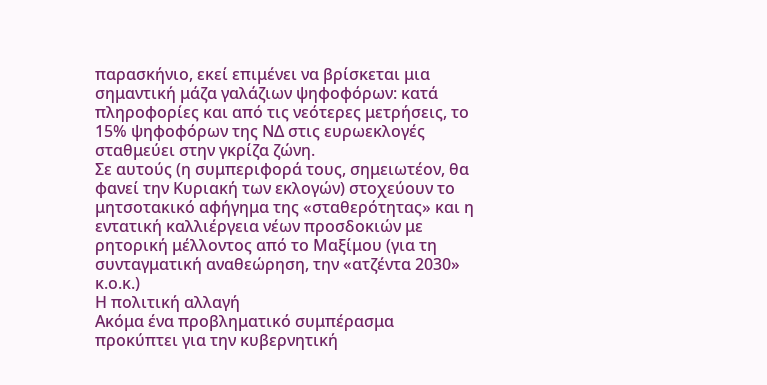παρασκήνιο, εκεί επιμένει να βρίσκεται μια σημαντική μάζα γαλάζιων ψηφοφόρων: κατά πληροφορίες και από τις νεότερες μετρήσεις, το 15% ψηφοφόρων της ΝΔ στις ευρωεκλογές σταθμεύει στην γκρίζα ζώνη.
Σε αυτούς (η συμπεριφορά τους, σημειωτέον, θα φανεί την Κυριακή των εκλογών) στοχεύουν το μητσοτακικό αφήγημα της «σταθερότητας» και η εντατική καλλιέργεια νέων προσδοκιών με ρητορική μέλλοντος από το Μαξίμου (για τη συνταγματική αναθεώρηση, την «ατζέντα 2030» κ.ο.κ.)
Η πολιτική αλλαγή
Ακόμα ένα προβληματικό συμπέρασμα προκύπτει για την κυβερνητική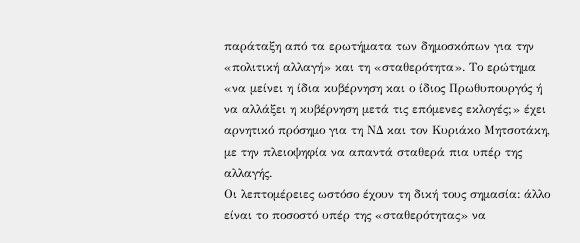παράταξη από τα ερωτήματα των δημοσκόπων για την «πολιτική αλλαγή» και τη «σταθερότητα». Το ερώτημα «να μείνει η ίδια κυβέρνηση και ο ίδιος Πρωθυπουργός ή να αλλάξει η κυβέρνηση μετά τις επόμενες εκλογές;» έχει αρνητικό πρόσημο για τη ΝΔ και τον Κυριάκο Μητσοτάκη, με την πλειοψηφία να απαντά σταθερά πια υπέρ της αλλαγής.
Οι λεπτομέρειες ωστόσο έχουν τη δική τους σημασία: άλλο είναι το ποσοστό υπέρ της «σταθερότητας» να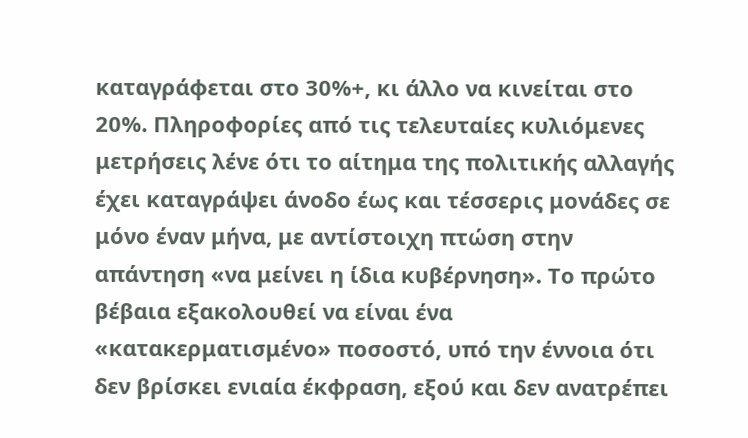καταγράφεται στο 30%+, κι άλλο να κινείται στο 20%. Πληροφορίες από τις τελευταίες κυλιόμενες μετρήσεις λένε ότι το αίτημα της πολιτικής αλλαγής έχει καταγράψει άνοδο έως και τέσσερις μονάδες σε μόνο έναν μήνα, με αντίστοιχη πτώση στην απάντηση «να μείνει η ίδια κυβέρνηση». Το πρώτο βέβαια εξακολουθεί να είναι ένα «κατακερματισμένο» ποσοστό, υπό την έννοια ότι δεν βρίσκει ενιαία έκφραση, εξού και δεν ανατρέπει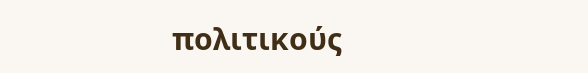πολιτικούς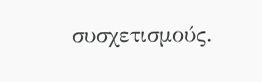συσχετισμούς.